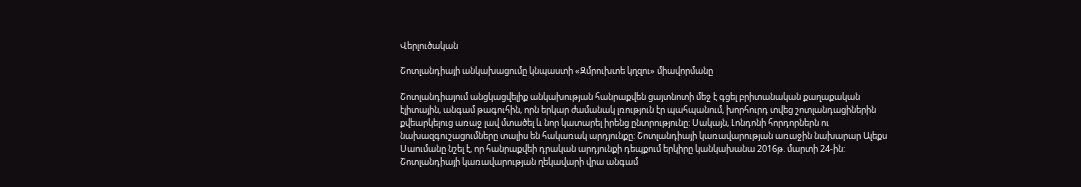Վերլուծական

Շոտլանդիայի անկախացումը կնպաստի «Զմրուխտե կղզու» միավորմանը

Շոտլանդիայում անցկացվելիք անկախության հանրաքվեն ցայտնոտի մեջ է գցել բրիտանական քաղաքական էլիտային, անգամ թագուհին, որն երկար ժամանակ լռություն էր պահպանում, խորհուրդ տվեց շոտլանդացիներին քվեարկելուց առաջ լավ մտածել և նոր կատարել իրենց ընտրությունը: Սակայն, Լոնդոնի հորդորներն ու նախազգուշացումները տալիս են հակառակ արդյունքը: Շոտլանդիայի կառավարության առաջին նախարար Ալեքս Սաումանը նշել է, որ հանրաքվեի դրական արդյունքի դեպքում երկիրը կանկախանա 2016թ. մարտի 24-ին: Շոտլանդիայի կառավարության ղեկավարի վրա անգամ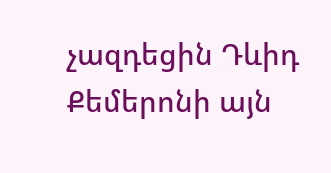չազդեցին Դևիդ Քեմերոնի այն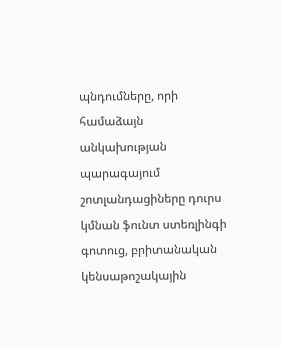պնդումները, որի համաձայն անկախության պարագայում շոտլանդացիները դուրս կմնան ֆունտ ստեռլինգի գոտուց, բրիտանական կենսաթոշակային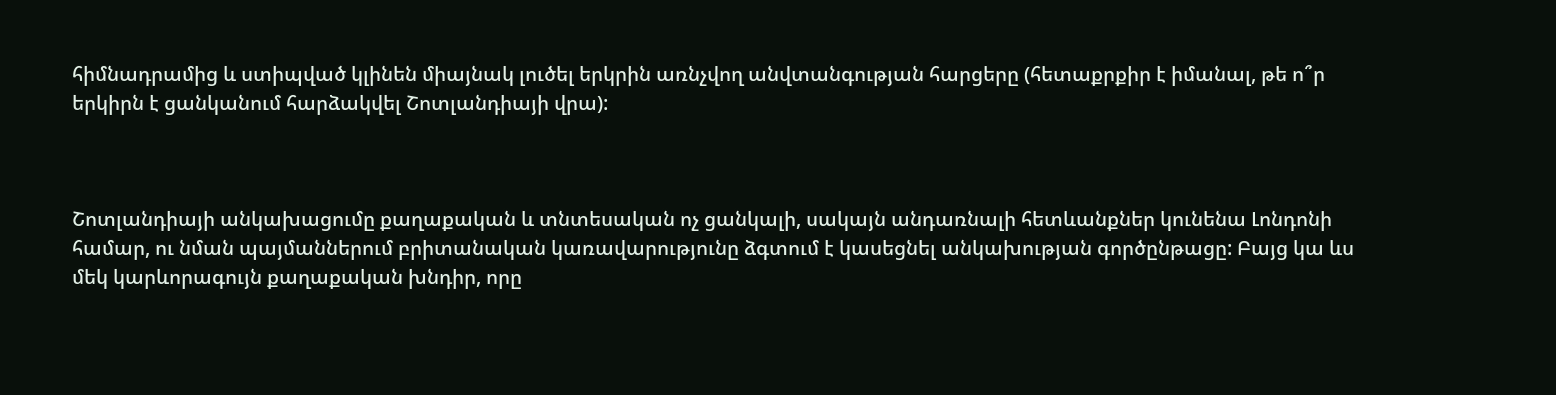հիմնադրամից և ստիպված կլինեն միայնակ լուծել երկրին առնչվող անվտանգության հարցերը (հետաքրքիր է իմանալ, թե ո՞ր երկիրն է ցանկանում հարձակվել Շոտլանդիայի վրա):



Շոտլանդիայի անկախացումը քաղաքական և տնտեսական ոչ ցանկալի, սակայն անդառնալի հետևանքներ կունենա Լոնդոնի համար, ու նման պայմաններում բրիտանական կառավարությունը ձգտում է կասեցնել անկախության գործընթացը: Բայց կա ևս մեկ կարևորագույն քաղաքական խնդիր, որը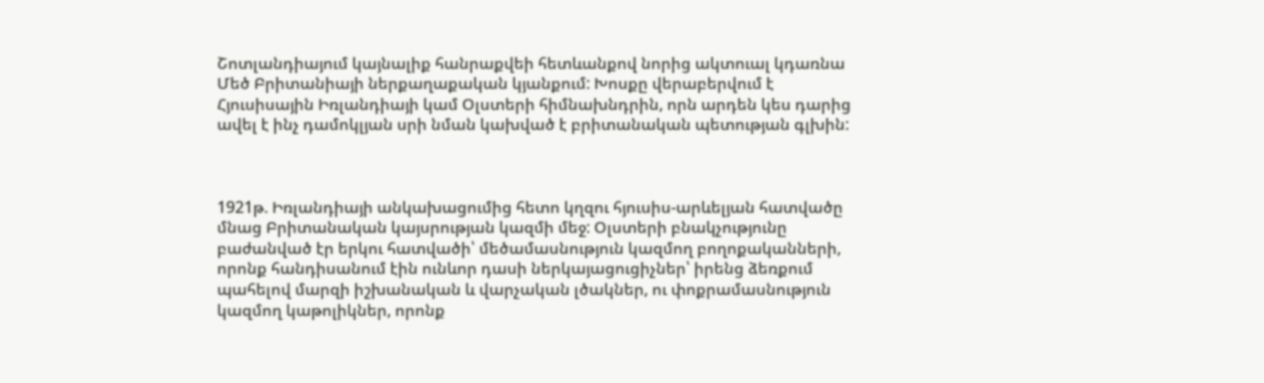Շոտլանդիայում կայնալիք հանրաքվեի հետևանքով նորից ակտուալ կդառնա Մեծ Բրիտանիայի ներքաղաքական կյանքում: Խոսքը վերաբերվում է Հյուսիսային Իռլանդիայի կամ Օլստերի հիմնախնդրին, որն արդեն կես դարից ավել է ինչ դամոկլյան սրի նման կախված է բրիտանական պետության գլխին:



1921թ. Իռլանդիայի անկախացումից հետո կղզու հյուսիս-արևելյան հատվածը մնաց Բրիտանական կայսրության կազմի մեջ: Օլստերի բնակչությունը բաժանված էր երկու հատվածի՝ մեծամասնություն կազմող բողոքականների, որոնք հանդիսանում էին ունևոր դասի ներկայացուցիչներ՝ իրենց ձեռքում պահելով մարզի իշխանական և վարչական լծակներ, ու փոքրամասնություն կազմող կաթոլիկներ, որոնք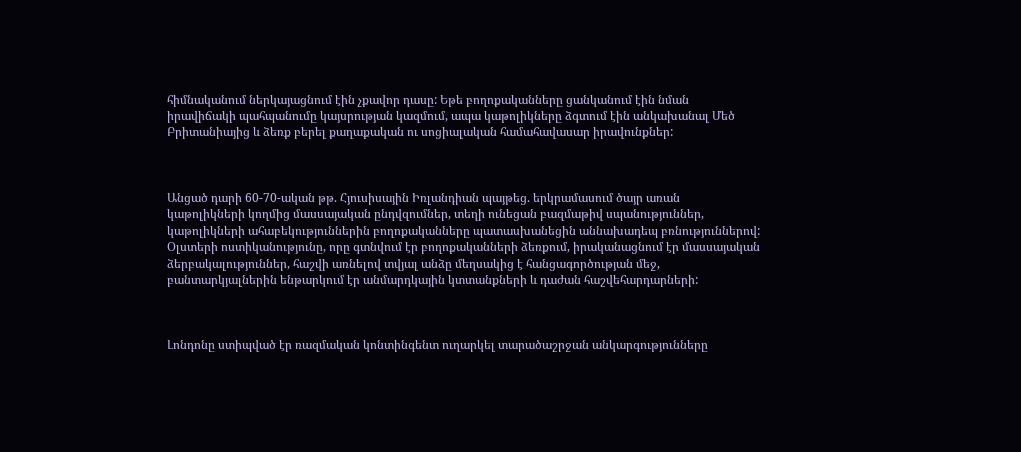հիմնականում ներկայացնում էին չքավոր դասը: Եթե բողոքականները ցանկանում էին նման իրավիճակի պահպանումը կայսրության կազմում, ապա կաթոլիկները ձգտում էին անկախանալ Մեծ Բրիտանիայից և ձեռք բերել քաղաքական ու սոցիալական համահավասար իրավունքներ:



Անցած դարի 60-70-ական թթ. Հյուսիսային Իռլանդիան պայթեց. երկրամասում ծայր առան կաթոլիկների կողմից մասսայական ընդվզումներ, տեղի ունեցան բազմաթիվ սպանություններ, կաթոլիկների ահաբեկություններին բողոքականները պատասխանեցին աննախադեպ բռնություններով: Օլստերի ոստիկանությունը, որը գտնվում էր բողոքականների ձեռքում, իրականացնում էր մասսայական ձերբակալություններ, հաշվի առնելով տվյալ անձը մեղսակից է հանցագործության մեջ, բանտարկյալներին ենթարկում էր անմարդկային կտտանքների և դաժան հաշվեհարդարների:



Լոնդոնը ստիպված էր ռազմական կոնտինգենտ ուղարկել տարածաշրջան անկարգությունները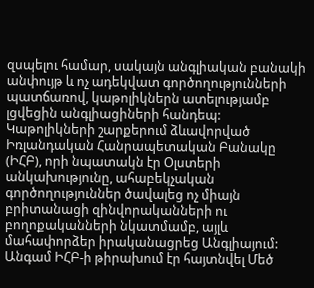զսպելու համար, սակայն անգլիական բանակի անփույթ և ոչ ադեկվատ գործողությունների պատճառով, կաթոլիկներն ատելությամբ լցվեցին անգլիացիների հանդեպ: Կաթոլիկների շարքերում ձևավորված Իռլանդական Հանրապետական Բանակը (ԻՀԲ), որի նպատակն էր Օլստերի անկախությունը, ահաբեկչական գործողություններ ծավալեց ոչ միայն բրիտանացի զինվորականների ու բողոքականների նկատմամբ, այլև մահափորձեր իրականացրեց Անգլիայում: Անգամ ԻՀԲ-ի թիրախում էր հայտնվել Մեծ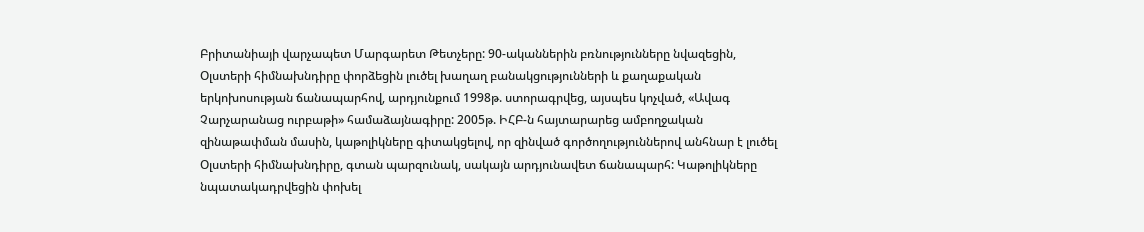Բրիտանիայի վարչապետ Մարգարետ Թետչերը: 90-ականներին բռնությունները նվազեցին, Օլստերի հիմնախնդիրը փորձեցին լուծել խաղաղ բանակցությունների և քաղաքական երկոխոսության ճանապարհով, արդյունքում 1998թ. ստորագրվեց, այսպես կոչված, «Ավագ Չարչարանաց ուրբաթի» համաձայնագիրը: 2005թ. ԻՀԲ-ն հայտարարեց ամբողջական զինաթափման մասին, կաթոլիկները գիտակցելով, որ զինված գործողություններով անհնար է լուծել Օլստերի հիմնախնդիրը, գտան պարզունակ, սակայն արդյունավետ ճանապարհ: Կաթոլիկները նպատակադրվեցին փոխել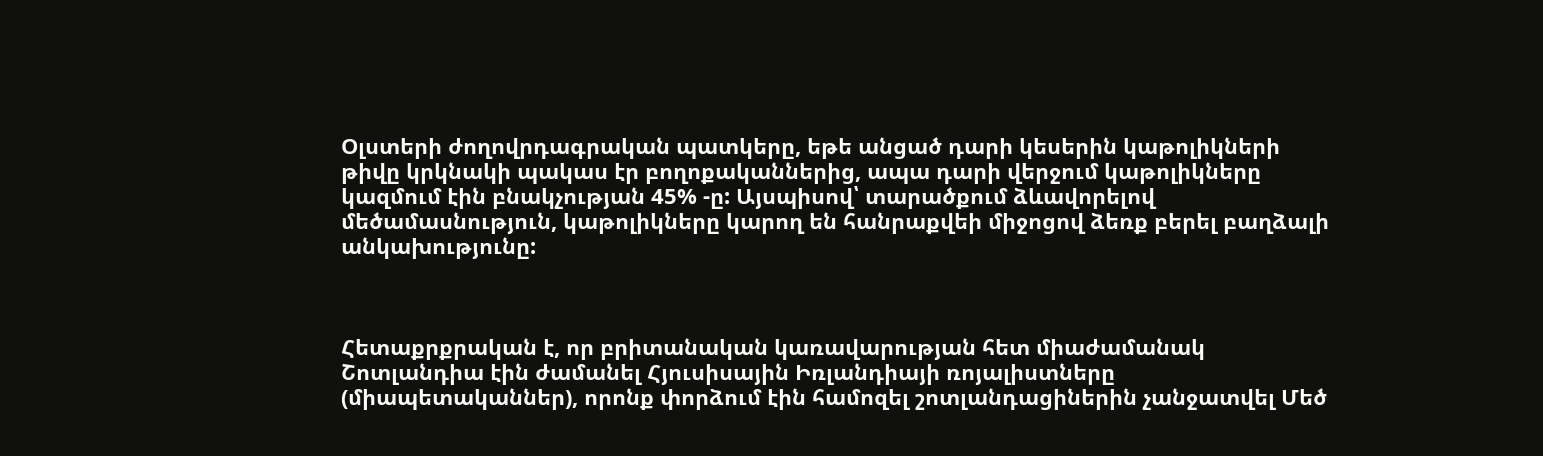Օլստերի ժողովրդագրական պատկերը, եթե անցած դարի կեսերին կաթոլիկների թիվը կրկնակի պակաս էր բողոքականներից, ապա դարի վերջում կաթոլիկները կազմում էին բնակչության 45% -ը: Այսպիսով՝ տարածքում ձևավորելով մեծամասնություն, կաթոլիկները կարող են հանրաքվեի միջոցով ձեռք բերել բաղձալի անկախությունը:



Հետաքրքրական է, որ բրիտանական կառավարության հետ միաժամանակ Շոտլանդիա էին ժամանել Հյուսիսային Իռլանդիայի ռոյալիստները (միապետականներ), որոնք փորձում էին համոզել շոտլանդացիներին չանջատվել Մեծ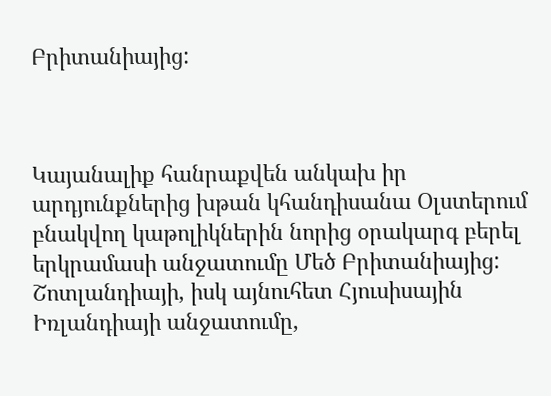Բրիտանիայից:



Կայանալիք հանրաքվեն անկախ իր արդյունքներից խթան կհանդիսանա Օլստերում բնակվող կաթոլիկներին նորից օրակարգ բերել երկրամասի անջատումը Մեծ Բրիտանիայից: Շոտլանդիայի, իսկ այնուհետ Հյուսիսային Իռլանդիայի անջատումը,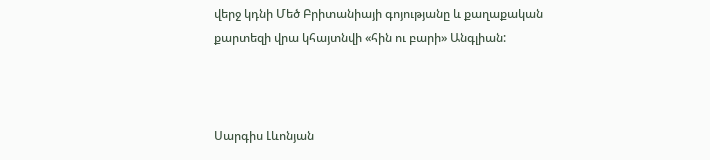վերջ կդնի Մեծ Բրիտանիայի գոյությանը և քաղաքական քարտեզի վրա կհայտնվի «հին ու բարի» Անգլիան:



Սարգիս Լևոնյան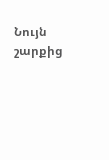Նույն շարքից